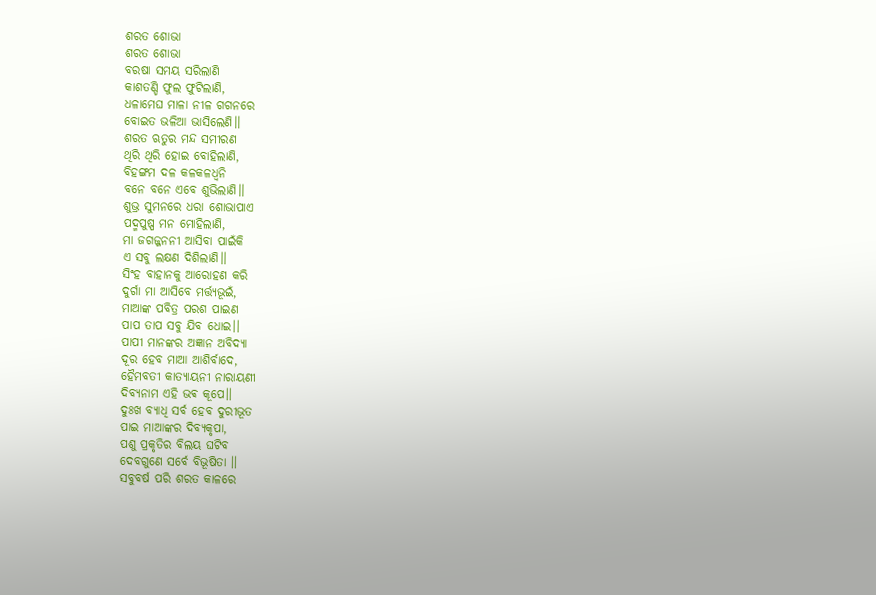ଶରତ ଶୋଭା
ଶରତ ଶୋଭା
ବରଷା ସମୟ ସରିଲାଣି
କାଶତଣ୍ଡି ଫୁଲ ଫୁଟିଲାଣି,
ଧଳାମେଘ ମାଳା ନୀଳ ଗଗନରେ
ବୋଇତ ଭଳିଆ ଭାସିଲେଣି।।
ଶରତ ଋତୁର ମନ୍ଦ ସମୀରଣ
ଥିରି ଥିରି ହୋଇ ବୋହିଲାଣି,
ବିହଙ୍ଗମ ଦଳ କଳକଳଧ୍ୱନି
ବନେ ବନେ ଏବେ ଶୁଭିଲାଣି।।
ଶୁଭ୍ର ସୁମନରେ ଧରା ଶୋଭାପାଏ
ପଦ୍ମପୁଷ୍ପ ମନ ମୋହିଲାଣି,
ମା ଜଗଜ୍ଜନନୀ ଆସିବା ପାଇଁକି
ଏ ସବୁ ଲକ୍ଷଣ ଦିଶିଲାଣି।।
ସିଂହ ବାହାନକୁ ଆରୋହଣ କରି
ଦୁର୍ଗା ମା ଆସିବେ ମର୍ତ୍ତ୍ୟଭୂଇଁ,
ମାଆଙ୍କ ପବିତ୍ର ପରଶ ପାଇଣ
ପାପ ତାପ ସବୁ ଯିବ ଧୋଇ।।
ପାପୀ ମାନଙ୍କର ଅଜ୍ଞାନ ଅବିଦ୍ୟା
ଦୂର ହେବ ମାଆ ଆଶିର୍ବାଦେ,
ହୈମବତୀ କାତ୍ୟାୟନୀ ନାରାୟଣୀ
ଦିବ୍ୟନାମ ଏହି ଭଵ କୂପେ।।
ଦୁଃଖ ବ୍ୟାଧି ସର୍ବ ହେବ ଦୁରୀଭୂତ
ପାଇ ମାଆଙ୍କର ଦିବ୍ୟକୃପା,
ପଶୁ ପ୍ରକୃତିର ବିଲୟ ଘଟିବ
ଦେବଗୁଣେ ସର୍ବେ ବିଭୂଷିତା ।।
ସବୁବର୍ଷ ପରି ଶରତ କାଳରେ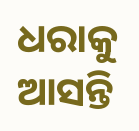ଧରାକୁ ଆସନ୍ତି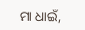ମା ଧାଇଁ,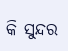କି ସୁନ୍ଦର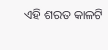ଏହି ଶରତ କାଳଟି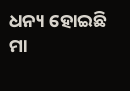ଧନ୍ୟ ହୋଇଛି ମା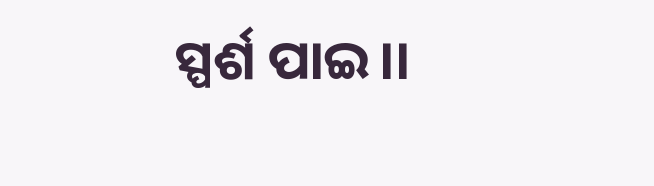ସ୍ପର୍ଶ ପାଇ।।